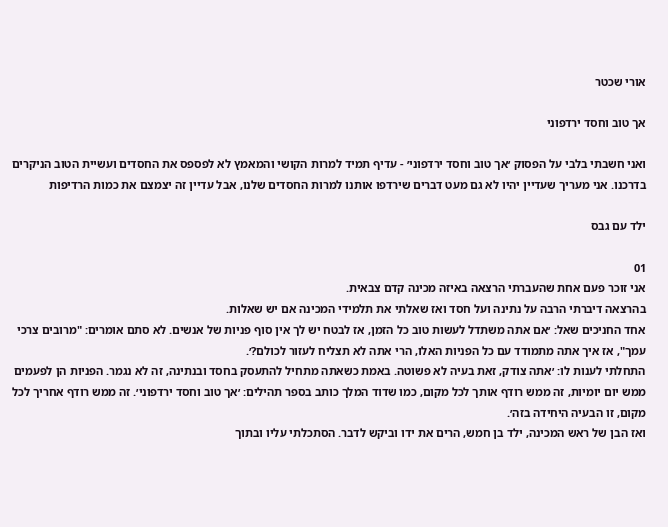אורי שכטר

אך טוב וחסד ירדפוני

ואני חשבתי בלבי על הפסוק ׳אך טוב וחסד ירדפוני׳ - עדיף תמיד למרות הקושי והמאמץ לא לפספס את החסדים ועשיית הטוב הניקרים בדרכנו. אני מעריך שעדיין יהיו לא גם מעט דברים שירדפו אותנו למרות החסדים שלנו, אבל עדיין זה יצמצם את כמות הרדיפות

ילד עם גבס

01
אני זוכר פעם אחת שהעברתי הרצאה באיזה מכינה קדם צבאית.
בהרצאה דיברתי הרבה על נתינה ועל חסד ואז שאלתי את תלמידי המכינה אם יש שאלות.
אחד החניכים שאל: ׳אם אתה משתדל לעשות טוב כל הזמן, אז לבטח יש לך אין סוף פניות של אנשים. לא סתם אומרים: "מרובים צרכי עמך", אז איך אתה מתמודד עם כל הפניות האלו, הרי אתה לא תצליח לעזור לכולם?׳.
התחלתי לענות לו: ׳אתה צודק, זאת בעיה לא פשוטה. באמת כשאתה מתחיל להתעסק בחסד ובנתינה, זה לא נגמר. הפניות הן לפעמים ממש יום יומיות, זה ממש רודף אותך לכל מקום, כמו שדוד המלך כותב בספר תהילים: ׳אך טוב וחסד ירדפוני׳. זה ממש רודף אחריך לכל מקום, זו הבעיה היחידה בזה׳.
ואז הבן של ראש המכינה, ילד בן חמש, הרים את ידו וביקש לדבר. הסתכלתי עליו ובתוך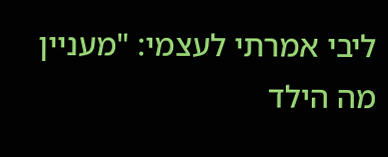ליבי אמרתי לעצמי: "מעניין מה הילד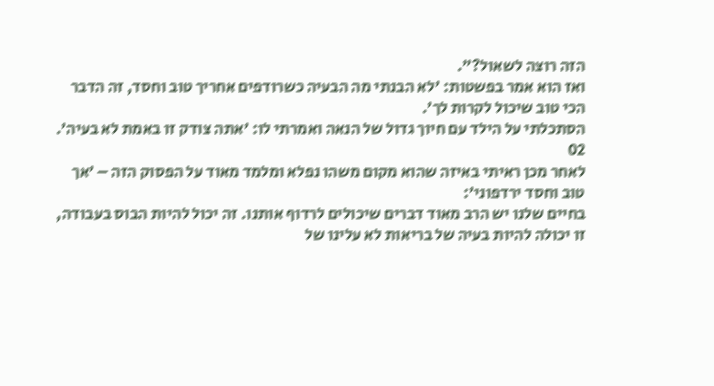הזה רוצה לשאול?".
ואז הוא אמר בפשטות: ׳לא הבנתי מה הבעיה כשרודפים אחריך טוב וחסד, זה הדבר הכי טוב שיכול לקרות לך׳.
הסתכלתי על הילד עם חיוך גדול של הנאה ואמרתי לו: ׳אתה צודק זו באמת לא בעיה׳.
02
לאחר מכן ראיתי באיזה שהוא מקום משהו נפלא ומלמד מאוד על הפסוק הזה – ׳אך טוב וחסד ירדפוני׳:
בחיים שלנו יש הרב מאוד דברים שיכולים לרדוף אותנו. זה יכול להיות הבוס בעבודה, זו יכולה להיות בעיה של בריאות לא עלינו של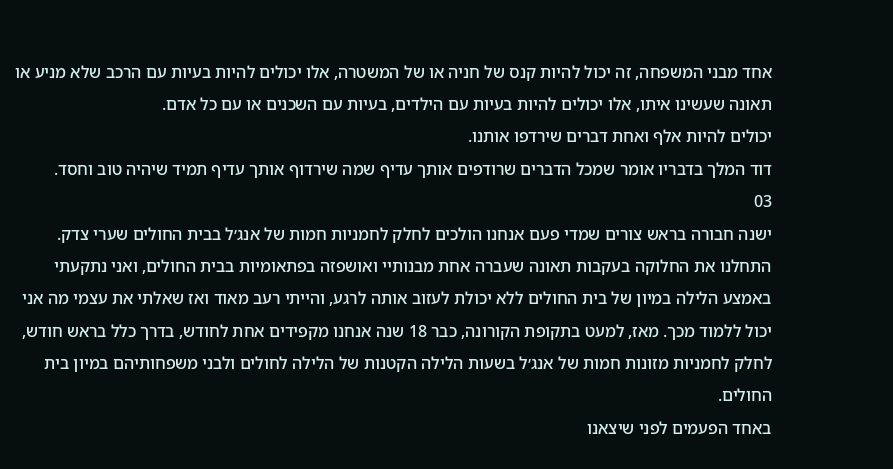אחד מבני המשפחה, זה יכול להיות קנס של חניה או של המשטרה, אלו יכולים להיות בעיות עם הרכב שלא מניע או תאונה שעשינו איתו, אלו יכולים להיות בעיות עם הילדים, בעיות עם השכנים או עם כל אדם.
יכולים להיות אלף ואחת דברים שירדפו אותנו.
דוד המלך בדבריו אומר שמכל הדברים שרודפים אותך עדיף שמה שירדוף אותך עדיף תמיד שיהיה טוב וחסד.
03
ישנה חבורה בראש צורים שמדי פעם אנחנו הולכים לחלק לחמניות חמות של אנג׳ל בבית החולים שערי צדק.
התחלנו את החלוקה בעקבות תאונה שעברה אחת מבנותיי ואושפזה בפתאומיות בבית החולים, ואני נתקעתי באמצע הלילה במיון של בית החולים ללא יכולת לעזוב אותה לרגע, והייתי רעב מאוד ואז שאלתי את עצמי מה אני יכול ללמוד מכך. מאז, למעט בתקופת הקורונה, כבר 18 שנה אנחנו מקפידים אחת לחודש, בדרך כלל בראש חודש, לחלק לחמניות מזונות חמות של אנג׳ל בשעות הלילה הקטנות של הלילה לחולים ולבני משפחותיהם במיון בית החולים.
באחד הפעמים לפני שיצאנו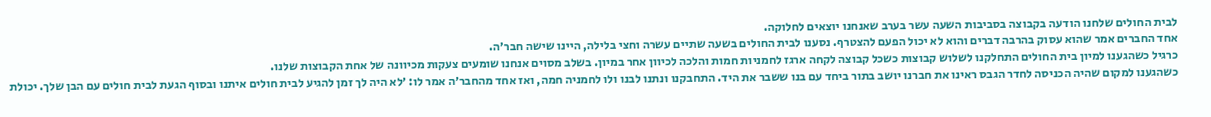לבית החולים שלחנו הודעה בקבוצה בסביבות השעה עשר בערב שאנחנו יוצאים לחלוקה.
אחד החברים אמר שהוא עסוק בהרבה דברים והוא לא יכול הפעם להצטרף. נסענו לבית החולים בשעה שתיים עשרה וחצי בלילה, היינו שישה חבר׳ה.
כרגיל כשהגענו למיון בית החולים התחלקנו לשלוש קבוצות כשכל קבוצה לקחה ארגז לחמניות חמות והלכה לכיוון אחר במיון. בשלב מסוים אנחנו שומעים צעקות מכיוונה של אחת הקבוצות שלנו.
כשהגענו למקום שהיה הכניסה לחדר הגבס ראינו את חברנו יושב בתור ביחד עם בנו ששבר את היד. התחבקנו ונתנו לבנו ולו לחמניה חמה, ואז אחד מהחבר׳ה אמר לו: ׳לא היה לך זמן להגיע לבית חולים איתנו ובסוף הגעת לבית חולים עם הבן שלך. יכולת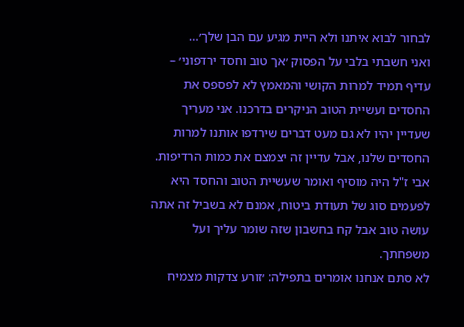לבחור לבוא איתנו ולא היית מגיע עם הבן שלך׳…
ואני חשבתי בלבי על הפסוק ׳אך טוב וחסד ירדפוני׳ – עדיף תמיד למרות הקושי והמאמץ לא לפספס את החסדים ועשיית הטוב הניקרים בדרכנו. אני מעריך שעדיין יהיו לא גם מעט דברים שירדפו אותנו למרות החסדים שלנו, אבל עדיין זה יצמצם את כמות הרדיפות.
אבי ז"ל היה מוסיף ואומר שעשיית הטוב והחסד היא לפעמים סוג של תעודת ביטוח, אמנם לא בשביל זה אתה עושה טוב אבל קח בחשבון שזה שומר עליך ועל משפחתך.
לא סתם אנחנו אומרים בתפילה: ׳זורע צדקות מצמיח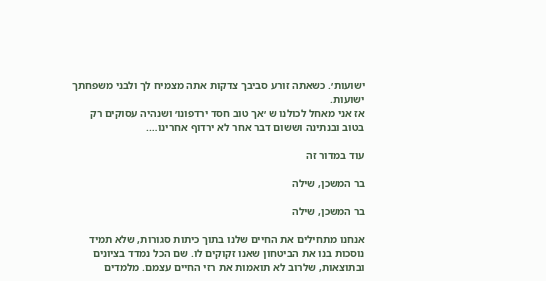ישועות׳. כשאתה זורע סביבך צדקות אתה מצמיח לך ולבני משפחתך ישועות.
אז אני מאחל לכולנו ש ׳אך טוב חסד ירדפונו׳ ושנהיה עסוקים רק בטוב ובנתינה וששום דבר אחר לא ירדוף אחרינו….

עוד במדור זה

בר המשכן, שילה

בר המשכן, שילה

אנחנו מתחילים את החיים שלנו בתוך כיתות סגורות, שלא תמיד נוסכות בנו את הביטחון שאנו זקוקים לו. שם הכל נמדד בציונים ובתוצאות, שלרוב לא תואמות את רזי החיים עצמם. מלמדים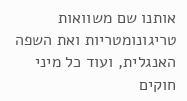אותנו שם משוואות טריגונומטריות ואת השפה האנגלית, ועוד כל מיני חוקים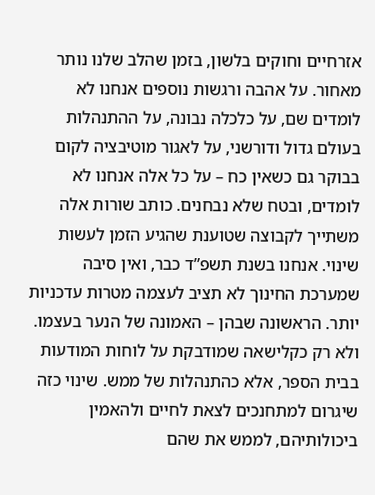אזרחיים וחוקים בלשון, בזמן שהלב שלנו נותר מאחור. על אהבה ורגשות נוספים אנחנו לא לומדים שם, על כלכלה נבונה, על ההתנהלות בעולם גדול ודורשני, על לאגור מוטיבציה לקום בבוקר גם כשאין כח – על כל אלה אנחנו לא לומדים, ובטח שלא נבחנים. כותב שורות אלה משתייך לקבוצה שטוענת שהגיע הזמן לעשות שינוי. אנחנו בשנת תשפ”ד כבר, ואין סיבה שמערכת החינוך לא תציב לעצמה מטרות עדכניות יותר. הראשונה שבהן – האמונה של הנער בעצמו. ולא רק כקלישאה שמודבקת על לוחות המודעות בבית הספר, אלא כהתנהלות של ממש. שינוי כזה שיגרום למתחנכים לצאת לחיים ולהאמין ביכולותיהם, לממש את שהם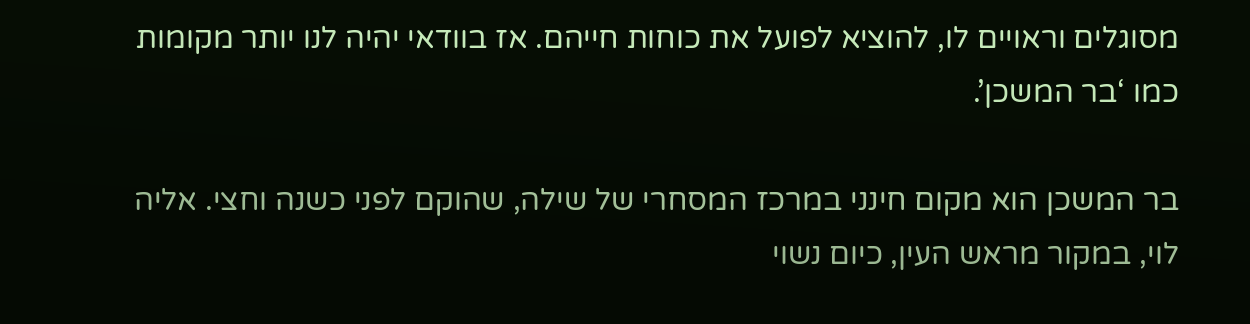מסוגלים וראויים לו, להוציא לפועל את כוחות חייהם. אז בוודאי יהיה לנו יותר מקומות כמו ‘בר המשכן’.

בר המשכן הוא מקום חינני במרכז המסחרי של שילה, שהוקם לפני כשנה וחצי. אליה לוי, במקור מראש העין, כיום נשוי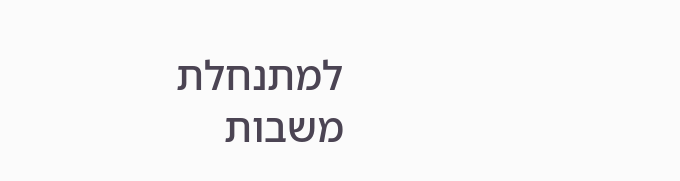למתנחלת משבות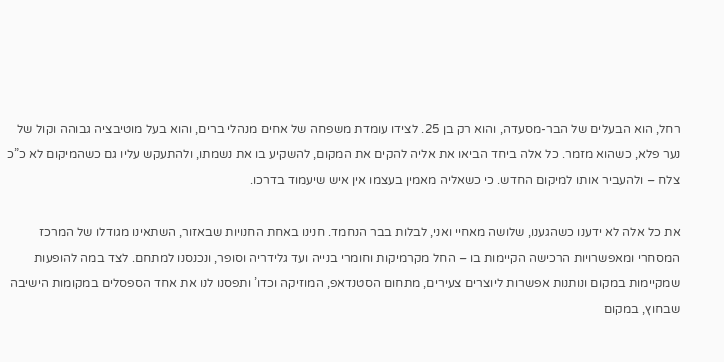רחל, הוא הבעלים של הבר-מסעדה, והוא רק בן 25. לצידו עומדת משפחה של אחים מנהלי ברים, והוא בעל מוטיבציה גבוהה וקול של נער פלא, כשהוא מזמר. כל אלה ביחד הביאו את אליה להקים את המקום, להשקיע בו את נשמתו, ולהתעקש עליו גם כשהמיקום לא כ”כ צלח – ולהעביר אותו למיקום החדש. כי כשאליה מאמין בעצמו אין איש שיעמוד בדרכו.

את כל אלה לא ידענו כשהגענו, שלושה מאחיי ואני, לבלות בבר הנחמד. חנינו באחת החנויות שבאזור, השתאינו מגודלו של המרכז המסחרי ומאפשרויות הרכישה הקיימות בו – החל מקרמיקות וחומרי בנייה ועד גלידריה וסופר, ונכנסנו למתחם. לצד במה להופעות שמקיימות במקום ונותנות אפשרות ליוצרים צעירים, מתחום הסטנדאפ, המוזיקה וכדו’ ותפסנו לנו את אחד הספסלים במקומות הישיבה שבחוץ, במקום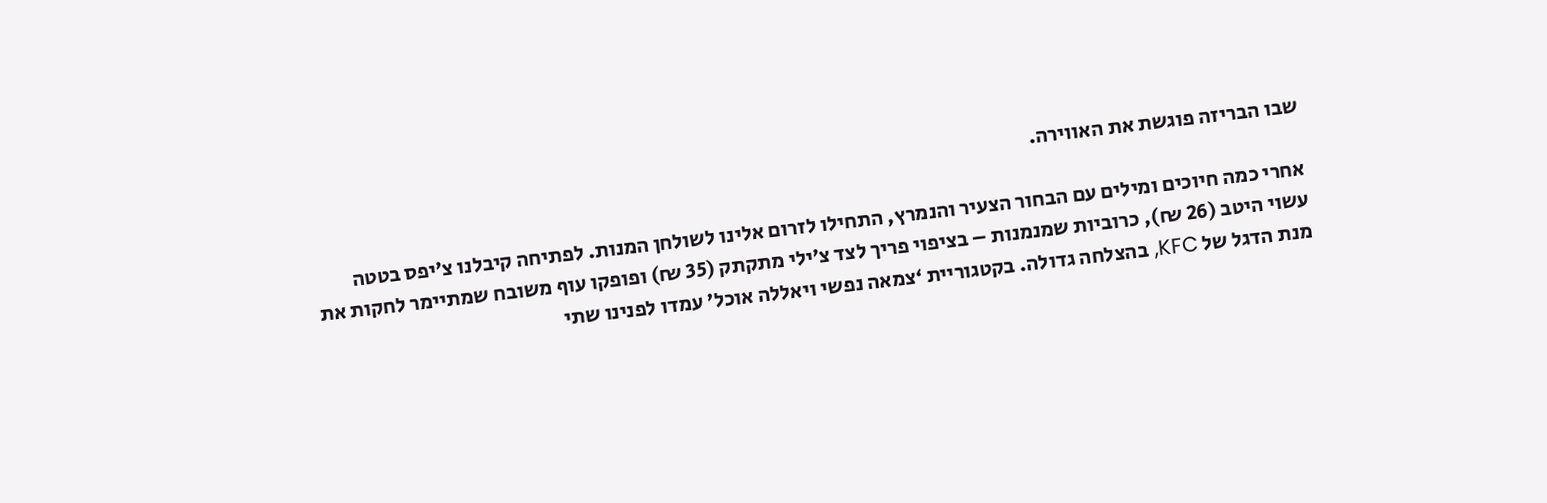שבו הבריזה פוגשת את האווירה.

אחרי כמה חיוכים ומילים עם הבחור הצעיר והנמרץ, התחילו לזרום אלינו לשולחן המנות. לפתיחה קיבלנו צ’יפס בטטה עשוי היטב (26 ₪), כרוביות שמנמנות – בציפוי פריך לצד צ’ילי מתקתק (35 ₪) ופופקו עוף משובח שמתיימר לחקות את מנת הדגל של KFC, בהצלחה גדולה. בקטגוריית ‘צמאה נפשי ויאללה אוכל’ עמדו לפנינו שתי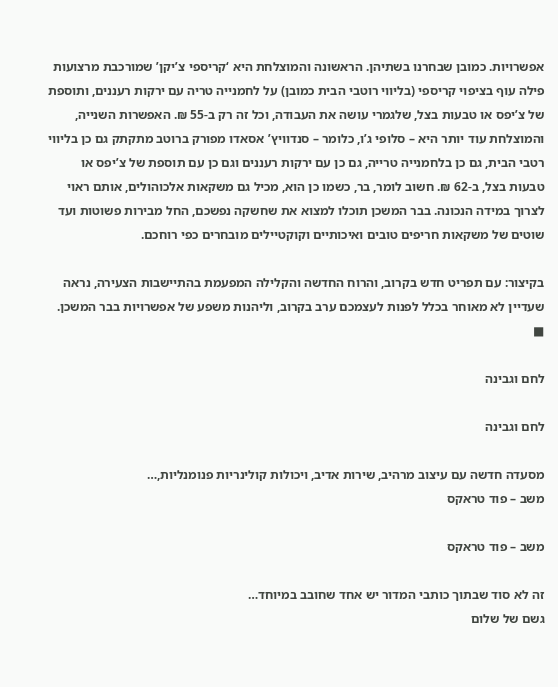אפשרויות. כמובן שבחרנו בשתיהן. הראשונה והמוצלחת היא ‘קריספי צ’יקן’ שמורכבת מרצועות פילה עוף בציפוי קריספי (בליווי רוטבי הבית כמובן) על לחמנייה טריה עם ירקות רעננים, ותוספת של צ’יפס או טבעות בצל, שלגמרי עושה את העבודה, וכל זה רק ב-55 ₪. האפשרות השנייה, והמוצלחת עוד יותר היא – סלופי ג’ו, כלומר – סנדוויץ’ אסאדו מפורק ברוטב מתקתק גם כן בליווי רטבי הבית, גם כן בלחמנייה טרייה, גם כן עם ירקות רעננים וגם כן עם תוספת של צ’יפס או טבעות בצל, ב-62 ₪. חשוב לומר, בר, כשמו כן הוא, מכיל גם משקאות אלכוהולים, אותם ראוי לצרוך במידה הנכונה. בבר המשכן תוכלו למצוא את שחשקה נפשכם, החל מבירות פשוטות ועד שוטים של משקאות חריפים טובים ואיכותיים וקוקטיילים מובחרים כפי רוחכם.

בקיצור: עם תפריט חדש בקרוב, והרוח החדשה והקלילה המפעמת בהתיישבות הצעירה, נראה שעדיין לא מאוחר בכלל לפנות לעצמכם ערב בקרוב, וליהנות משפע של אפשרויות בבר המשכן. ■

לחם וגבינה

לחם וגבינה

מסעדה חדשה עם עיצוב מרהיב, שירות אדיב, ויכולות קולינריות פנומנליות,…
משב – פוד טראקס

משב – פוד טראקס

זה לא סוד שבתוך כותבי המדור יש אחד שחובב במיוחד…
גשם של שלום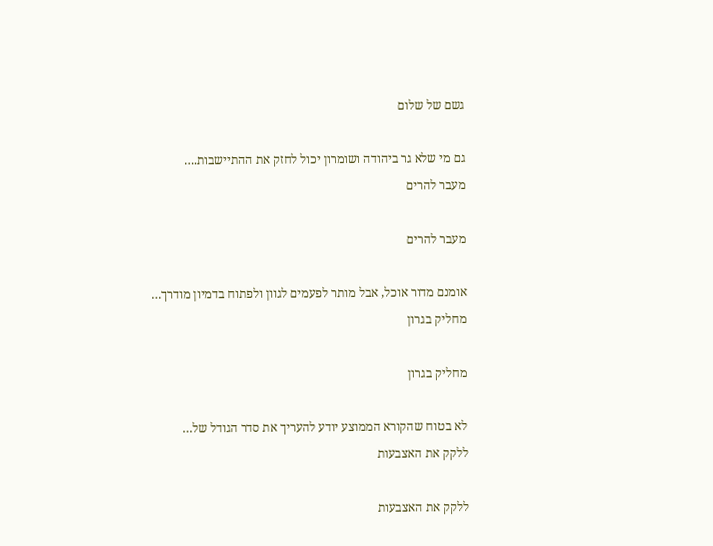גשם של שלום

גם מי שלא גר ביהודה ושומרון יכול לחזק את ההתיישבות.…
מעבר להרים

מעבר להרים

אומנם מדור אוכל, אבל מותר לפעמים לגוון ולפתוח בדמיון מודרך…
מחליק בגרון

מחליק בגרון

לא בטוח שהקורא הממוצע יודע להעריך את סדר הגודל של…
ללקק את האצבעות

ללקק את האצבעות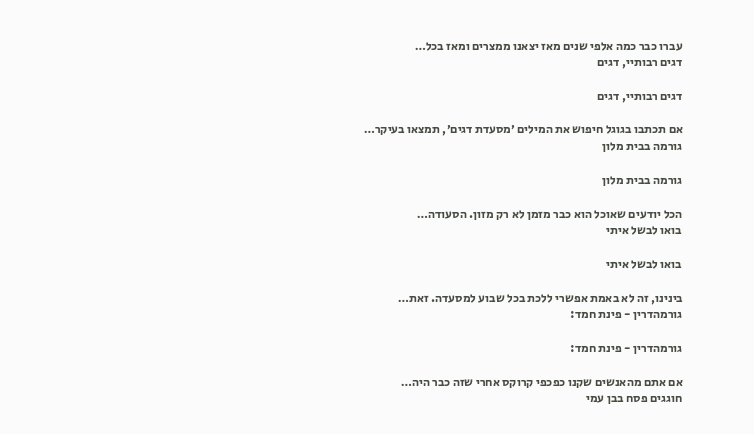עברו כבר כמה אלפי שנים מאז יצאנו ממצרים ומאז בכל…
דגים רבותיי, דגים

דגים רבותיי, דגים

אם תכתבו בגוגל חיפוש את המילים ׳מסעדת דגים׳, תמצאו בעיקר…
גורמה בבית מלון

גורמה בבית מלון

הכל יודעים שאוכל הוא כבר מזמן לא רק מזון. הסעודה…
בואו לבשל איתי

בואו לבשל איתי

בינינו, זה לא באמת אפשרי ללכת בכל שבוע למסעדה. זאת…
גורמהדרין - פינת חמד:

גורמהדרין - פינת חמד:

אם אתם מהאנשים שקנו כפכפי קרוקס אחרי שזה כבר היה…
חוגגים פסח בבן עמי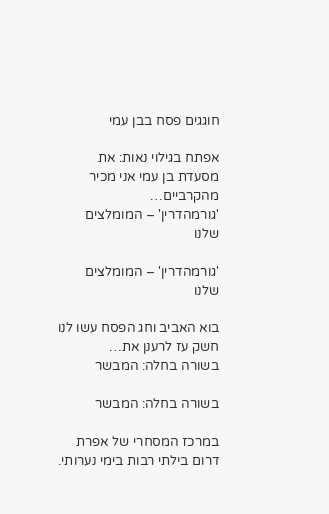חוגגים פסח בבן עמי

אפתח בגילוי נאות: את מסעדת בן עמי אני מכיר מהקרביים…
'גורמהדרין' – המומלצים שלנו

'גורמהדרין' – המומלצים שלנו

בוא האביב וחג הפסח עשו לנו חשק עז לרענן את…
בשורה בחלה: המבשר

בשורה בחלה: המבשר

במרכז המסחרי של אפרת דרום בילתי רבות בימי נערותי.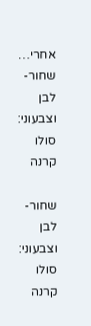אחרי…
שחור-לבן וצבעוני: סולו קרנה

שחור-לבן וצבעוני: סולו קרנה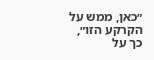״כאן, ממש על הקרקע הזו״, כך על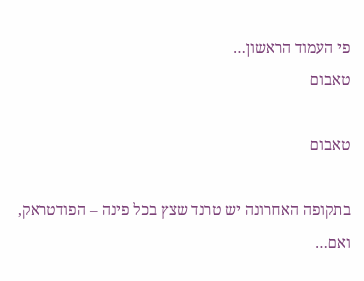פי העמוד הראשון…
טאבום

טאבום

בתקופה האחרונה יש טרנד שצץ בכל פינה – הפודטראק, ואם…